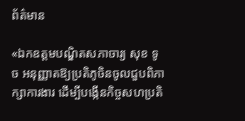ព័ត៌មាន

«ឯកឧត្តមបណ្ឌិតសភាចារ្យ សុខ ទូច អនុញ្ញាតឱ្យប្រតិភូចិនចូលជួបពិភាក្សាការងារ ដើម្បីបង្កើនកិច្ចសហប្រតិ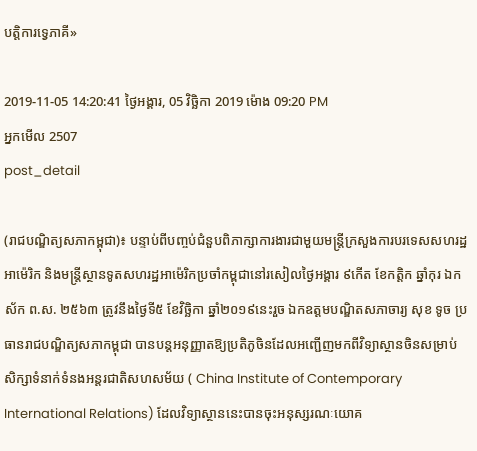បត្តិការទ្វេភាគី»

2019-11-05 14:20:41 ថ្ងៃអង្គារ, 05 វិច្ឆិកា 2019 ម៉ោង 09:20 PM
អ្នកមើល 2507
post_detail

(រាជបណ្ឌិត្យសភាកម្ពុជា)៖ បន្ទាប់ពីបញ្ចប់ជំនួបពិភាក្សាការងារជាមួយមន្ត្រីក្រសួងការបរទេសសហរដ្ឋអាម៉េរិក និងមន្ត្រីស្ថានទូតសហរដ្ឋអាម៉េរិកប្រចាំកម្ពុជានៅរសៀលថ្ងៃអង្គារ ៩កើត ខែកត្តិក ឆ្នាំកុរ ឯកស័ក ព.ស. ២៥៦៣ ត្រូវនឹងថ្ងៃទី៥ ខែវិច្ឆិកា ឆ្នាំ២០១៩នេះរួច ឯកឧត្តមបណ្ឌិតសភាចារ្យ សុខ ទូច ប្រធានរាជបណ្ឌិត្យសភាកម្ពុជា បានបន្តអនុញ្ញាតឱ្យប្រតិភូចិនដែលអញ្ជើញមកពីវិទ្យាស្ថានចិនសម្រាប់សិក្សាទំនាក់ទំនងអន្តរជាតិសហសម័យ ( China Institute of Contemporary International Relations) ដែលវិទ្យាស្ថាននេះបានចុះអនុស្សរណៈយោគ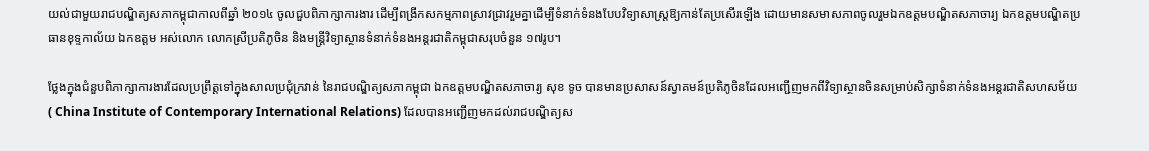យល់ជាមួយរាជបណ្ឌិត្យសភាកម្ពុជាកាលពីឆ្នាំ ២០១៤ ចូលជួបពិភាក្សាការងារ ដើម្បីពង្រីកសកម្មភាពស្រាវជ្រាវរួមគ្នាដើម្បីទំនាក់ទំនងបែបវិទ្យាសាស្ត្រឱ្យកាន់តែប្រសើរឡើង ដោយមានសមាសភាពចូលរួមឯកឧត្តមបណ្ឌិតសភាចារ្យ ឯកឧត្តមបណ្ឌិតប្រធានខុទ្ទកាល័យ ឯកឧត្តម អស់លោក លោកស្រីប្រតិភូចិន និងមន្ត្រីវិទ្យាស្ថានទំនាក់ទំនងអន្តរជាតិកម្ពុជាសរុបចំនួន ១៧រូប។

ថ្លែងក្នុងជំនួបពិភាក្សាការងារដែលប្រព្រឹត្តទៅក្នុងសាលប្រជុំក្រវាន់ នៃរាជបណ្ឌិត្យសភាកម្ពុជា ឯកឧត្តមបណ្ឌិតសភាចារ្យ សុខ ទូច បានមានប្រសាសន៍ស្វាគមន៍ប្រតិភូចិនដែលអញ្ជើញមកពីវិទ្យាស្ថានចិនសម្រាប់សិក្សាទំនាក់ទំនងអន្តរជាតិសហសម័យ ( China Institute of Contemporary International Relations) ដែលបានអញ្ជើញមកដល់រាជបណ្ឌិត្យស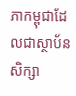ភាកម្ពុជាដែលជាស្ថាប័នសិក្សា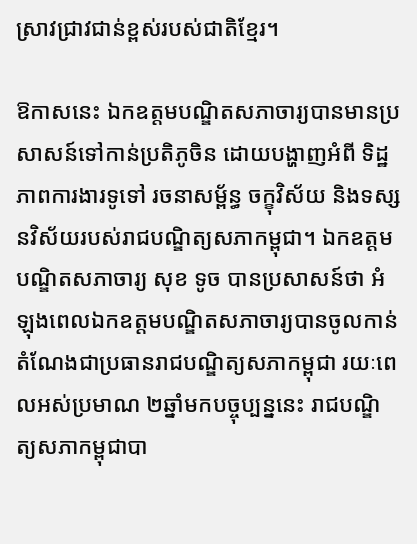ស្រាវជ្រាវជាន់ខ្ពស់របស់ជាតិខ្មែរ។

ឱកាសនេះ ឯកឧត្តមបណ្ឌិតសភាចារ្យបានមានប្រសាសន៍ទៅកាន់ប្រតិភូចិន ដោយបង្ហាញអំពី ទិដ្ឋភាពការងារទូទៅ រចនាសម្ព័ន្ធ ចក្ខុវិស័យ និងទស្សនវិស័យរបស់រាជបណ្ឌិត្យសភាកម្ពុជា។ ឯកឧត្តមបណ្ឌិតសភាចារ្យ សុខ ទូច បានប្រសាសន៍ថា អំឡុងពេលឯកឧត្តមបណ្ឌិតសភាចារ្យបានចូលកាន់តំណែងជាប្រធានរាជបណ្ឌិត្យសភាកម្ពុជា រយៈពេលអស់ប្រមាណ ២ឆ្នាំមកបច្ចុប្បន្ននេះ រាជបណ្ឌិត្យសភាកម្ពុជាបា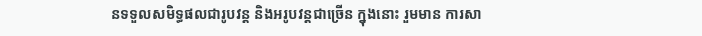នទទួលសមិទ្ធផលជារូបវន្ត និងអរូបវន្តជាច្រើន ក្នុងនោះ រួមមាន ការសា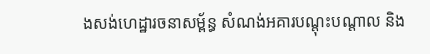ងសង់ហេដ្ឋារចនាសម្ព័ន្ធ សំណង់អគារបណ្តុះបណ្តាល និង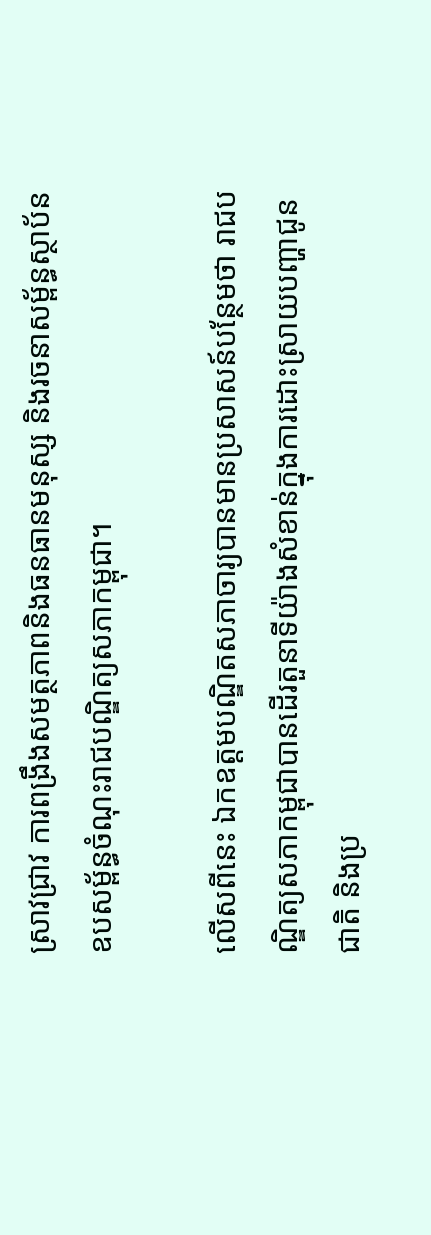ស្រាវជ្រាវ ការពង្រឹងសមត្ថភាពនិងធនធានមនុស្ស និងរចនាសម្ព័ន្ធស្ថាប័នឧបសម្ព័ន្ធចំណុះរាជបណ្ឌិត្យសភាកម្ពុជា។

លើសពីនេះ ឯកឧត្តមបណ្ឌិតសភាចារ្យបានមានប្រសាសន៍បន្ថែមថា រាជបណ្ឌិត្យសភាកម្ពុជាបានដើរតួនាទីយ៉ាងសំខាន់ក្នុងការដោះស្រាយបញ្ហាជូនជាតិ និងប្រ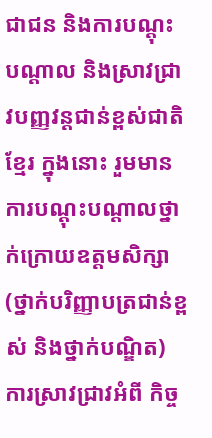ជាជន និងការបណ្តុះបណ្តាល និងស្រាវជ្រាវបញ្ញវន្តជាន់ខ្ពស់ជាតិខ្មែរ ក្នុងនោះ រួមមាន ការបណ្តុះបណ្តាលថ្នាក់ក្រោយឧត្តមសិក្សា (ថ្នាក់បរិញ្ញាបត្រជាន់ខ្ពស់ និងថ្នាក់បណ្ឌិត) ការស្រាវជ្រាវអំពី កិច្ច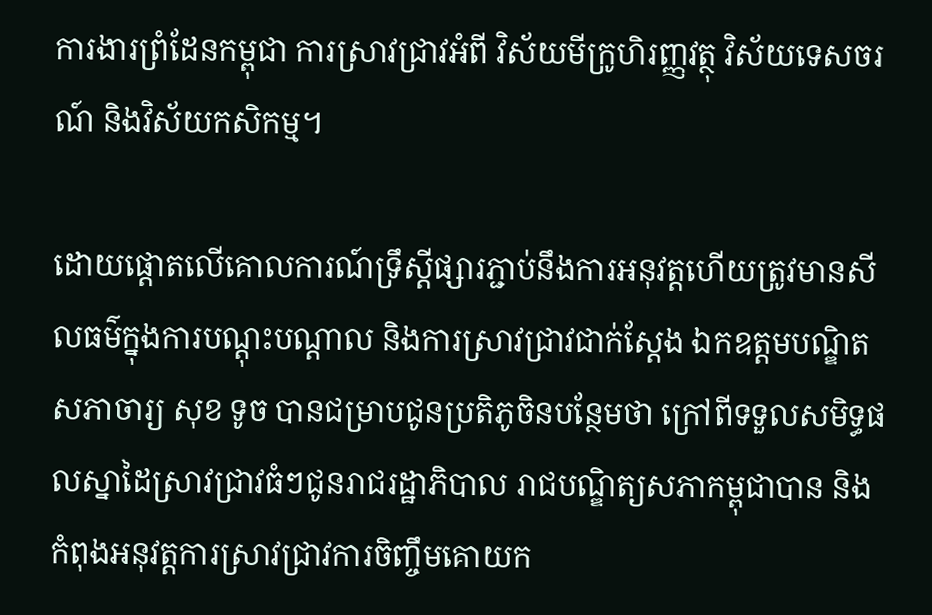ការងារព្រំដែនកម្ពុជា ការស្រាវជ្រាវអំពី វិស័យមីក្រូហិរញ្ញវត្ថុ វិស័យទេសចរណ៍ និងវិស័យកសិកម្ម។

ដោយផ្តោតលើគោលការណ៍ទ្រឹស្តីផ្សារភ្ជាប់នឹងការអនុវត្តហើយត្រូវមានសីលធម៌ក្នុងការបណ្តុះបណ្តាល និងការស្រាវជ្រាវជាក់ស្តែង ឯកឧត្តមបណ្ឌិតសភាចារ្យ សុខ ទូច បានជម្រាបជូនប្រតិភូចិនបន្ថែមថា ក្រៅពីទទួលសមិទ្ធផលស្នាដៃស្រាវជ្រាវធំៗជូនរាជរដ្ឋាភិបាល រាជបណ្ឌិត្យសភាកម្ពុជាបាន និងកំពុងអនុវត្តការស្រាវជ្រាវការចិញ្ចឹមគោយក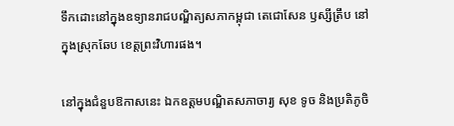ទឹកដោះនៅក្នុងឧទ្យានរាជបណ្ឌិត្យសភាកម្ពុជា តេជោសែន ឫស្សីត្រឹប នៅក្នុងស្រុកឆែប ខេត្តព្រះវិហារផង។

នៅក្នុងជំនួបឱកាសនេះ ឯកឧត្តមបណ្ឌិតសភាចារ្យ សុខ ទូច និងប្រតិភូចិ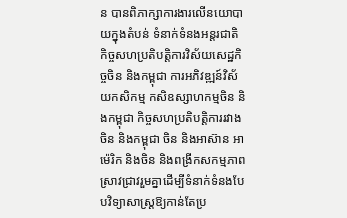ន បានពិភាក្សាការងារលើនយោបាយក្នុងតំបន់ ទំនាក់ទំនងអន្តរជាតិ កិច្ចសហប្រតិបត្តិការវិស័យសេដ្ឋកិច្ចចិន និងកម្ពុជា ការអភិវឌ្ឍន៍វិស័យកសិកម្ម កសិឧស្សាហកម្មចិន និងកម្ពុជា កិច្ចសហប្រតិបត្តិការរវាងចិន និងកម្ពុជា ចិន និងអាស៊ាន អាម៉េរិក និងចិន និងពង្រីកសកម្មភាពស្រាវជ្រាវរួមគ្នាដើម្បីទំនាក់ទំនងបែបវិទ្យាសាស្ត្រឱ្យកាន់តែប្រ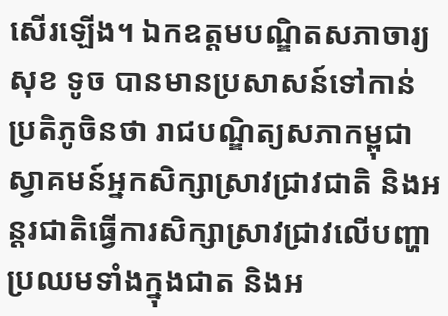សើរឡើង។ ឯកឧត្តមបណ្ឌិតសភាចារ្យ សុខ ទូច បានមានប្រសាសន៍ទៅកាន់ប្រតិភូចិនថា រាជបណ្ឌិត្យសភាកម្ពុជាស្វាគមន៍អ្នកសិក្សាស្រាវជ្រាវជាតិ និងអន្តរជាតិធ្វើការសិក្សាស្រាវជ្រាវលើបញ្ហាប្រឈមទាំងក្នុងជាត និងអ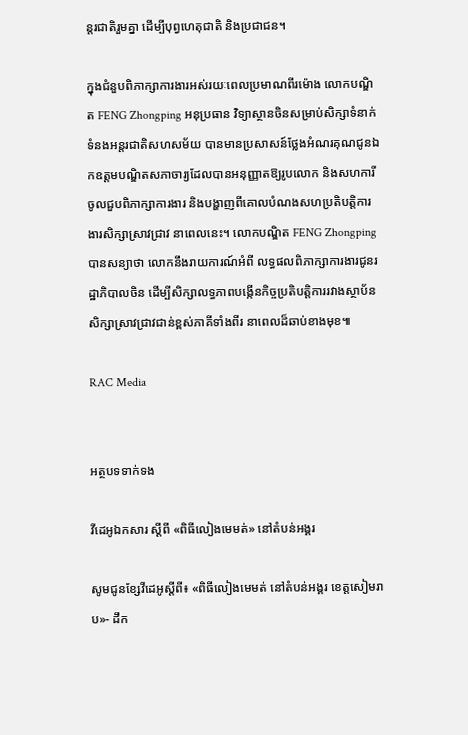ន្តរជាតិរួមគ្នា ដើម្បីបុព្វហេតុជាតិ និងប្រជាជន។

ក្នុងជំនួបពិភាក្សាការងារអស់រយៈពេលប្រមាណពីរម៉ោង លោកបណ្ឌិត FENG Zhongping អនុប្រធាន វិទ្យាស្ថានចិនសម្រាប់សិក្សាទំនាក់ទំនងអន្តរជាតិសហសម័យ បានមានប្រសាសន៍ថ្លែងអំណរគុណជូនឯកឧត្តមបណ្ឌិតសភាចារ្យដែលបានអនុញ្ញាតឱ្យរូបលោក និងសហការីចូលជួបពិភាក្សាការងារ និងបង្ហាញពីគោលបំណងសហប្រតិបត្តិការងារសិក្សាស្រាវជ្រាវ នាពេលនេះ។ លោកបណ្ឌិត FENG Zhongpingបានសន្យាថា លោកនឹងរាយការណ៍អំពី លទ្ធផលពិភាក្សាការងារជូនរដ្ឋាភិបាលចិន ដើម្បីសិក្សាលទ្ធភាពបង្កើនកិច្ចប្រតិបត្តិការរវាងស្ថាប័នសិក្សាស្រាវជ្រាវជាន់ខ្ពស់ភាគីទាំងពីរ នាពេលដ៏ឆាប់ខាងមុខ៕

RAC Media


អត្ថបទទាក់ទង

វីដេអូឯកសារ ស្ដីពី «ពិធីលៀងមេមត់» នៅតំបន់អង្គរ

សូមជូនខ្សែវីដេអូស្តីពី៖ «ពិធីលៀងមេមត់ នៅតំបន់អង្គរ ខេត្តសៀមរាប»- ដឹក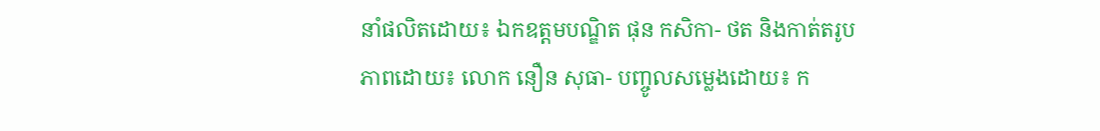នាំផលិតដោយ៖ ឯកឧត្តមបណ្ឌិត ផុន កសិកា- ថត និងកាត់តរូបភាពដោយ៖ លោក នឿន សុធា- បញ្ចូលសម្លេងដោយ៖ ក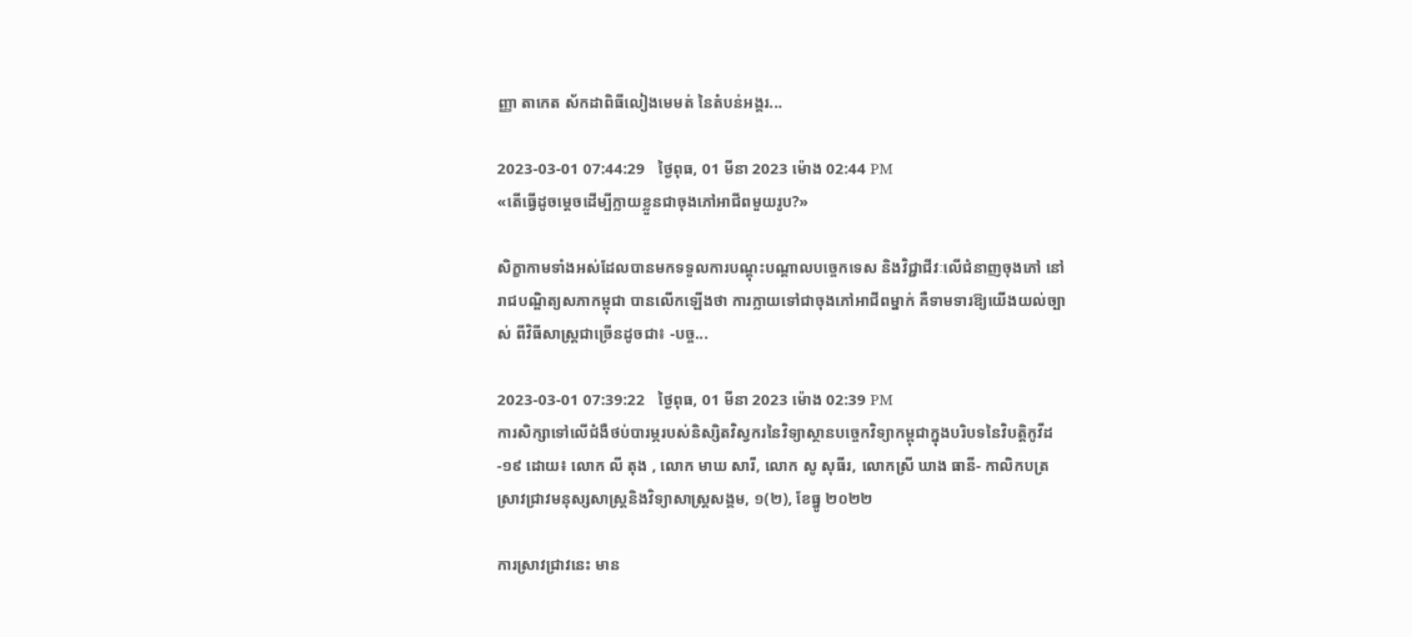ញ្ញា តាកេត ស័កដាពិធីលៀងមេមត់ នៃតំបន់អង្គរ...

2023-03-01 07:44:29   ថ្ងៃពុធ, 01 មីនា 2023 ម៉ោង 02:44 PM
«តើធ្វើដូចម្តេចដើម្បីក្លាយខ្លួនជាចុងភៅអាជីពមួយរូប?»

សិក្ខាកាមទាំងអស់ដែលបានមកទទួលការបណ្តុះបណ្តាលបច្ចេកទេស និងវិជ្ជាជីវៈលើជំនាញចុងភៅ នៅរាជបណ្ឌិត្យសភាកម្ពុជា បានលើកឡើងថា ការក្លាយទៅជាចុងភៅអាជីពម្នាក់ គឺទាមទារឱ្យយើងយល់ច្បាស់ ពីវិធីសាស្រ្តជាច្រើនដូចជា៖ -បច្ច...

2023-03-01 07:39:22   ថ្ងៃពុធ, 01 មីនា 2023 ម៉ោង 02:39 PM
ការសិក្សាទៅលើជំងឺថប់បារម្ភរបស់និស្សិតវិស្វករនៃវិទ្យាស្ថានបច្ចេកវិទ្យាកម្ពុជាក្នុងបរិបទនៃវិបត្តិកូវីដ-១៩ ដោយ៖ លោក លី តុង , លោក មាឃ សារី, លោក សូ សុធីរ, លោកស្រី ឃាង ធានី- កាលិកបត្រស្រាវជ្រាវមនុស្សសាស្រ្តនិងវិទ្យាសាស្រ្តសង្គម, ១(២), ខែធ្នូ ២០២២

ការស្រាវជ្រាវនេះ មាន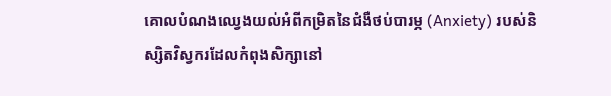គោលបំណងឈ្វេងយល់អំពីកម្រិតនៃជំងឺថប់បារម្ភ (Anxiety) របស់និស្សិតវិស្វករដែលកំពុងសិក្សានៅ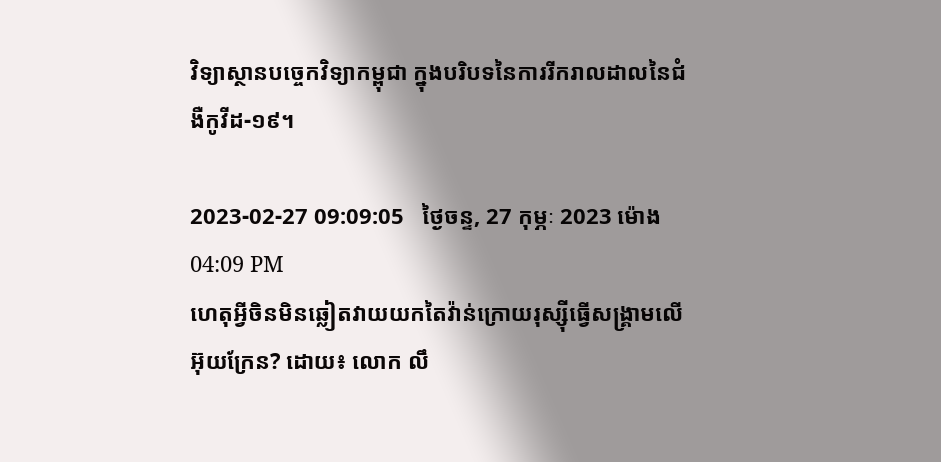វិទ្យាស្ថានបច្ចេកវិទ្យាកម្ពុជា ក្នុងបរិបទនៃការរីករាលដាលនៃជំងឺកូវីដ-១៩។

2023-02-27 09:09:05   ថ្ងៃចន្ទ, 27 កុម្ភៈ 2023 ម៉ោង 04:09 PM
ហេតុអ្វីចិនមិនឆ្លៀតវាយយកតៃវ៉ាន់ក្រោយរុស្ស៊ីធ្វើសង្គ្រាមលើអ៊ុយក្រែន? ដោយ៖ លោក លឹ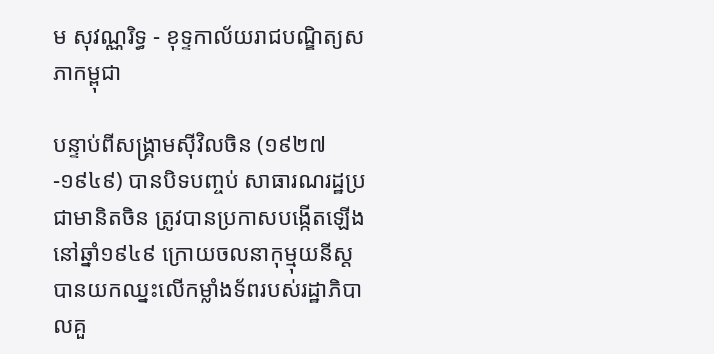ម សុវណ្ណរិទ្ធ - ខុទ្ទកាល័យរាជបណ្ឌិត្យសភាកម្ពុជា

បន្ទាប់ពីសង្គ្រាមស៊ីវិលចិន (១៩២៧-១៩៤៩) បានបិទបញ្ចប់ សាធារណរដ្ឋប្រជាមានិតចិន ត្រូវបានប្រកាសបង្កើតឡើងនៅឆ្នាំ១៩៤៩ ក្រោយចលនាកុម្មុយនីស្តបានយកឈ្នះលើកម្លាំងទ័ពរបស់រដ្ឋាភិបាលគួ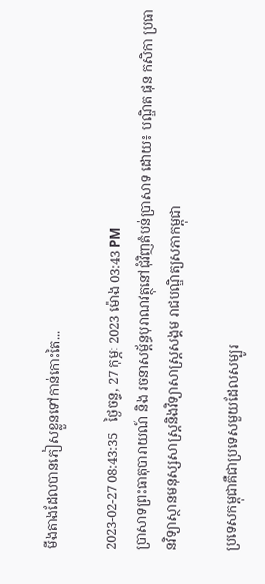មីងតាងដែលបានភៀសខ្លួនទៅកាន់កោះតៃ...

2023-02-27 08:43:35   ថ្ងៃចន្ទ, 27 កុម្ភៈ 2023 ម៉ោង 03:43 PM
ប្រាសាទព្រះធាតុបារាយណ៍ និង រចនាសម្ព័ន្ធបុរាណវត្ថុនៅជុំវិញតំបន់ប្រាសាទ ដោយ៖ បណ្ឌិត ផុន កសិកា ប្រធានវិទ្យាស្ថានមនុស្សសាស្ត្រនិងវិទ្យាសាស្ត្រសង្គម រាជបណ្ឌិត្យសភាកម្ពុជា

ប្រទេសកម្ពុជាគឺជាប្រទេសមួយដែលសម្បូរ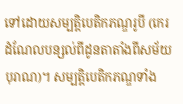ទៅដោយសម្បត្តិបេតិកភណ្ឌរូបី (កេរដំណែលបន្សល់ពីដូនតាតាំងពីសម័យបុរាណ)។ សម្បត្តិបេតិកភណ្ឌទាំង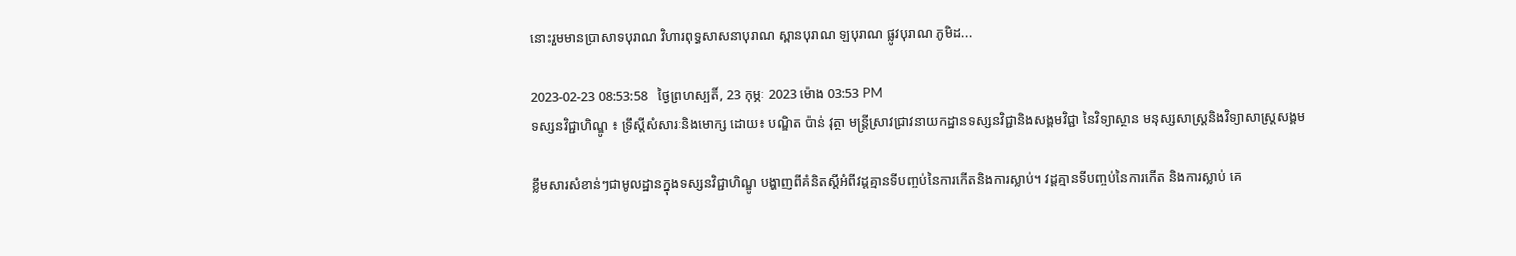នោះរួមមានប្រាសាទបុរាណ វិហារពុទ្ធសាសនាបុរាណ ស្ពានបុរាណ ឡបុរាណ ផ្លូវបុរាណ ភូមិដ...

2023-02-23 08:53:58   ថ្ងៃព្រហស្បតិ៍, 23 កុម្ភៈ 2023 ម៉ោង 03:53 PM
ទស្សនវិជ្ជាហិណ្ឌូ ៖ ទ្រឹស្តីសំសារៈនិងមោក្ស ដោយ៖ បណ្ឌិត ប៉ាន់ វុត្ថា មន្ត្រីស្រាវជ្រាវនាយកដ្ឋានទស្សនវិជ្ជានិងសង្គមវិជ្ជា នៃវិទ្យាស្ថាន មនុស្សសាស្ត្រនិងវិទ្យាសាស្ត្រសង្គម

ខ្លឹមសារសំខាន់ៗជាមូលដ្ឋានក្នុងទស្សនវិជ្ជាហិណ្ឌូ បង្ហាញពីគំនិតស្តីអំពីវដ្តគ្មានទីបញ្ចប់នៃការកើតនិងការស្លាប់។ វដ្តគ្មានទីបញ្ចប់នៃការកើត និងការស្លាប់ គេ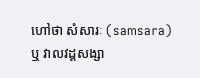ហៅថា សំសារៈ (samsara) ឬ វាលវដ្តសង្សា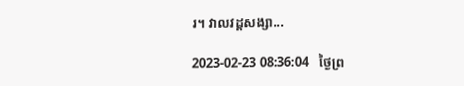រ។ វាលវដ្តសង្សា...

2023-02-23 08:36:04   ថ្ងៃព្រ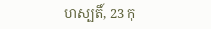ហស្បតិ៍, 23 កុ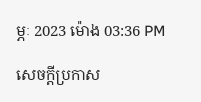ម្ភៈ 2023 ម៉ោង 03:36 PM

សេចក្តីប្រកាស